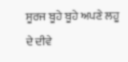ਸੂਰਜ ਬੂਹੇ ਬੂਹੇ ਅਪਣੇ ਲਹੂ ਦੇ ਦੀਵੇ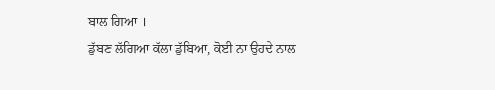ਬਾਲ ਗਿਆ ।
ਡੁੱਬਣ ਲੱਗਿਆ ਕੱਲਾ ਡੁੱਬਿਆ, ਕੋਈ ਨਾ ਉਹਦੇ ਨਾਲ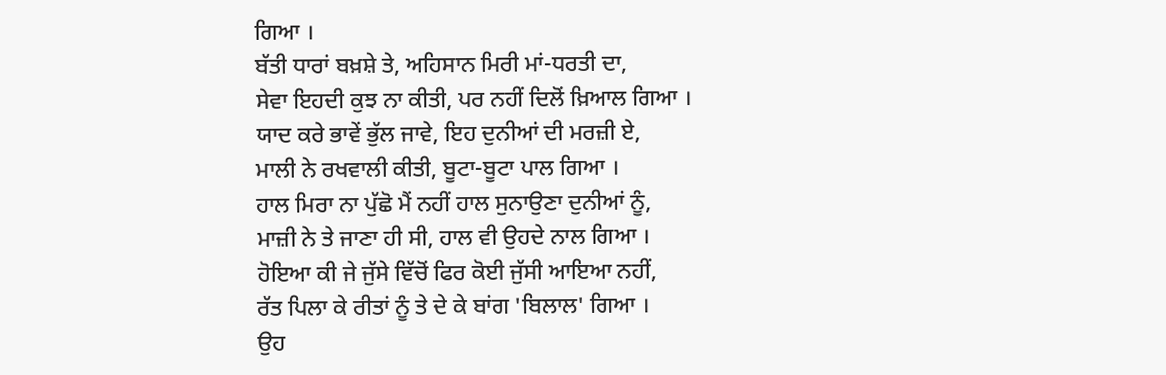ਗਿਆ ।
ਬੱਤੀ ਧਾਰਾਂ ਬਖ਼ਸ਼ੇ ਤੇ, ਅਹਿਸਾਨ ਮਿਰੀ ਮਾਂ-ਧਰਤੀ ਦਾ,
ਸੇਵਾ ਇਹਦੀ ਕੁਝ ਨਾ ਕੀਤੀ, ਪਰ ਨਹੀਂ ਦਿਲੋਂ ਖ਼ਿਆਲ ਗਿਆ ।
ਯਾਦ ਕਰੇ ਭਾਵੇਂ ਭੁੱਲ ਜਾਵੇ, ਇਹ ਦੁਨੀਆਂ ਦੀ ਮਰਜ਼ੀ ਏ,
ਮਾਲੀ ਨੇ ਰਖਵਾਲੀ ਕੀਤੀ, ਬੂਟਾ-ਬੂਟਾ ਪਾਲ ਗਿਆ ।
ਹਾਲ ਮਿਰਾ ਨਾ ਪੁੱਛੋ ਮੈਂ ਨਹੀਂ ਹਾਲ ਸੁਨਾਉਣਾ ਦੁਨੀਆਂ ਨੂੰ,
ਮਾਜ਼ੀ ਨੇ ਤੇ ਜਾਣਾ ਹੀ ਸੀ, ਹਾਲ ਵੀ ਉਹਦੇ ਨਾਲ ਗਿਆ ।
ਹੋਇਆ ਕੀ ਜੇ ਜੁੱਸੇ ਵਿੱਚੋਂ ਫਿਰ ਕੋਈ ਜੁੱਸੀ ਆਇਆ ਨਹੀਂ,
ਰੱਤ ਪਿਲਾ ਕੇ ਰੀਤਾਂ ਨੂੰ ਤੇ ਦੇ ਕੇ ਬਾਂਗ 'ਬਿਲਾਲ' ਗਿਆ ।
ਉਹ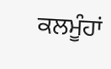ਕਲਮੂੰਹਾਂ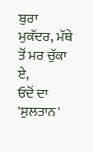ਬੁਰਾ ਮੁਕੱਦਰ, ਮੱਥੇ ਤੋਂ ਮਰ ਚੁੱਕਾ ਏ,
ਓਦੋਂ ਦਾ 'ਸੁਲਤਾਨ'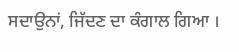ਸਦਾਉਨਾਂ, ਜਿੱਦਣ ਦਾ ਕੰਗਾਲ ਗਿਆ ।